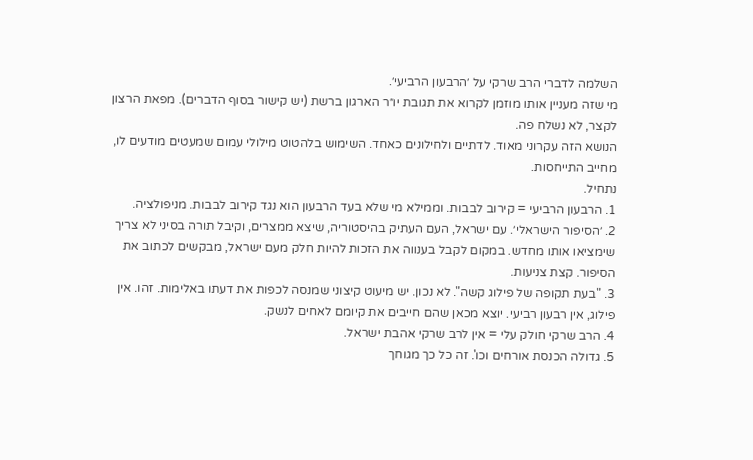השלמה לדברי הרב שרקי על ׳הרבעון הרביעי׳.
מי שזה מעניין אותו מוזמן לקרוא את תגובת יו״ר הארגון ברשת (יש קישור בסוף הדברים). מפאת הרצון לקצר, לא נשלח פה.
הנושא הזה עקרוני מאוד. לדתיים ולחילונים כאחד. השימוש בלהטוט מילולי עמום שמעטים מודעים לו, מחייב התייחסות.
נתחיל.
1. הרבעון הרביעי = קירוב לבבות. וממילא מי שלא בעד הרבעון הוא נגד קירוב לבבות. מניפולציה.
2. ׳הסיפור הישראלי׳. עם ישראל, העם העתיק בהיסטוריה, שיצא ממצרים, וקיבל תורה בסיני לא צריך שימציאו אותו מחדש. במקום לקבל בענווה את הזכות להיות חלק מעם ישראל, מבקשים לכתוב את הסיפור. קצת צניעות.
3. "בעת תקופה של פילוג קשה". לא נכון. יש מיעוט קיצוני שמנסה לכפות את דעתו באלימות. זהו. אין פילוג, אין רבעון רביעי. יוצא מכאן שהם חייבים את קיומם לאחים לנשק.
4. הרב שרקי חולק עלי = אין לרב שרקי אהבת ישראל.
5. גדולה הכנסת אורחים וכו'. זה כל כך מגוחך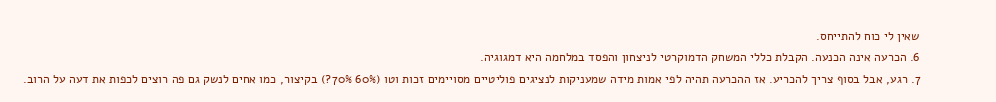שאין לי כוח להתייחס.
6. הכרעה אינה הכנעה. הקבלת כללי המשחק הדמוקרטי לניצחון והפסד במלחמה היא דמגוגיה.
7. רגע, אבל בסוף צריך להכריע. אז ההכרעה תהיה לפי אמות מידה שמעניקות לנציגים פוליטיים מסויימים זכות וטו (60% 70%?) בקיצור, כמו אחים לנשק גם פה רוצים לכפות את דעה על הרוב.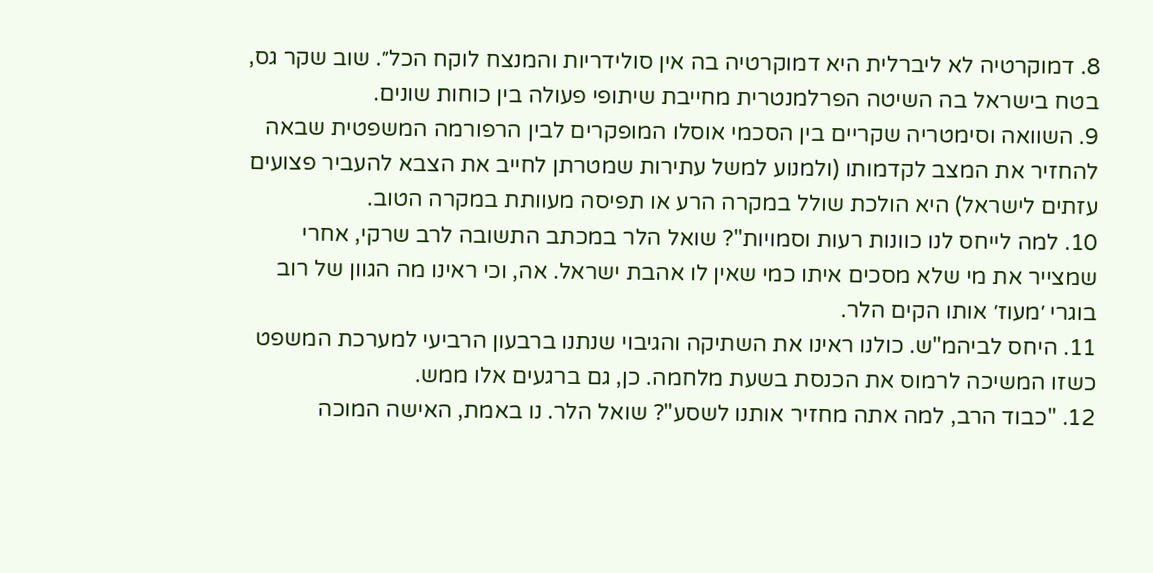8. דמוקרטיה לא ליברלית היא דמוקרטיה בה אין סולידריות והמנצח לוקח הכל״. שוב שקר גס, בטח בישראל בה השיטה הפרלמנטרית מחייבת שיתופי פעולה בין כוחות שונים.
9. השוואה וסימטריה שקריים בין הסכמי אוסלו המופקרים לבין הרפורמה המשפטית שבאה להחזיר את המצב לקדמותו (ולמנוע למשל עתירות שמטרתן לחייב את הצבא להעביר פצועים עזתים לישראל) היא הולכת שולל במקרה הרע או תפיסה מעוותת במקרה הטוב.
10. למה לייחס לנו כוונות רעות וסמויות"? שואל הלר במכתב התשובה לרב שרקי, אחרי שמצייר את מי שלא מסכים איתו כמי שאין לו אהבת ישראל. אה, וכי ראינו מה הגוון של רוב בוגרי ׳מעוז׳ אותו הקים הלר.
11. היחס לביהמ"ש. כולנו ראינו את השתיקה והגיבוי שנתנו ברבעון הרביעי למערכת המשפט כשזו המשיכה לרמוס את הכנסת בשעת מלחמה. כן, גם ברגעים אלו ממש.
12. "כבוד הרב, למה אתה מחזיר אותנו לשסע"? שואל הלר. נו באמת, האישה המוכה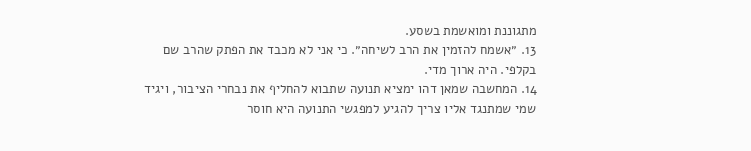מתגוננת ומואשמת בשסע.
13. ״אשמח להזמין את הרב לשיחה״. כי אני לא מכבד את הפתק שהרב שם בקלפי. היה ארוך מדי.
14. המחשבה שמאן דהו ימציא תנועה שתבוא להחליף את נבחרי הציבור, ויגיד שמי שמתנגד אליו צריך להגיע למפגשי התנועה היא חוסר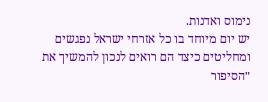נימוס ואדנות.
יש יום מיוחד בו כל אזרחי ישראל נפגשים ומחליטים כיצד הם רואים לנכון להמשיך את ״הסיפור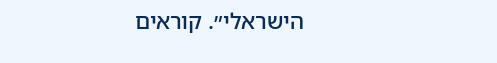הישראלי״. קוראים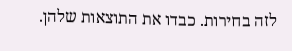לזה בחירות. כבדו את התוצאות שלהן.